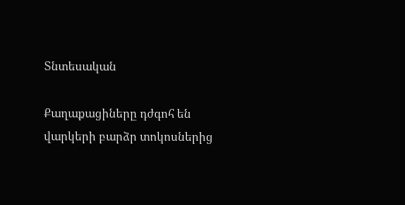Տնտեսական

Քաղաքացիները դժգոհ են վարկերի բարձր տոկոսներից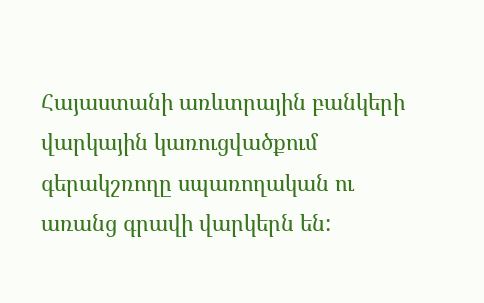Հայաստանի առևտրային բանկերի  վարկային կառուցվածքում  գերակշռողը սպառողական ու առանց գրավի վարկերն են: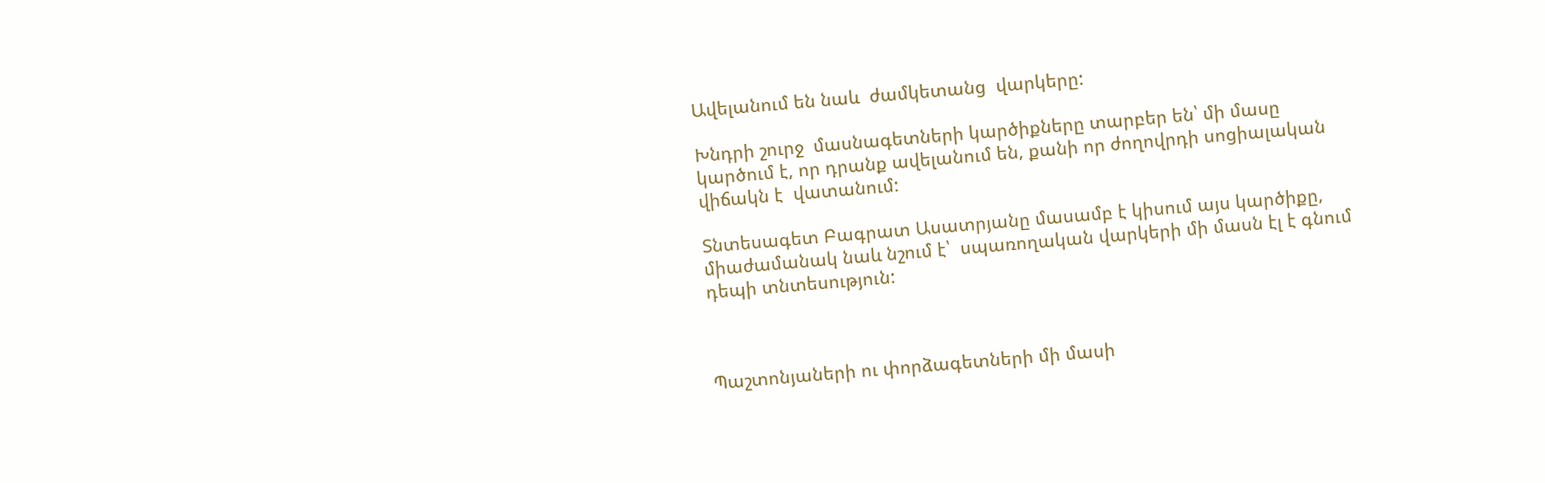Ավելանում են նաև  ժամկետանց  վարկերը:

Խնդրի շուրջ  մասնագետների կարծիքները տարբեր են՝ մի մասը կարծում է, որ դրանք ավելանում են, քանի որ ժողովրդի սոցիալական վիճակն է  վատանում:

Տնտեսագետ Բագրատ Ասատրյանը մասամբ է կիսում այս կարծիքը, միաժամանակ նաև նշում է՝  սպառողական վարկերի մի մասն էլ է գնում դեպի տնտեսություն:



Պաշտոնյաների ու փորձագետների մի մասի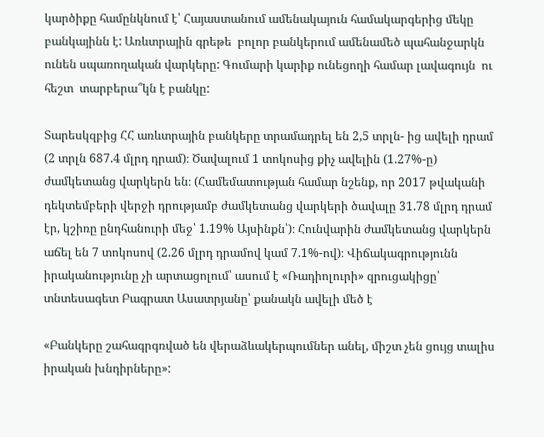կարծիքը համընկնում է՝ Հայաստանում ամենակայուն համակարգերից մեկը բանկայինն է: Առևտրային գրեթե  բոլոր բանկերում ամենամեծ պահանջարկն ունեն սպառողական վարկերը: Գումարի կարիք ունեցողի համար լավագույն  ու հեշտ  տարբերա՞կն է բանկը:

Տարեսկզբից ՀՀ առևտրային բանկերը տրամադրել են 2,5 տրլն- ից ավելի դրամ (2 տրլն 687.4 մլրդ դրամ)։ Ծավալում 1 տոկոսից քիչ ավելին (1.27%-ը) ժամկետանց վարկերն են։ (Համեմատության համար նշենք, որ 2017 թվականի դեկտեմբերի վերջի դրությամբ ժամկետանց վարկերի ծավալը 31.78 մլրդ դրամ էր, կշիռը ընդհանուրի մեջ՝ 1.19% Այսինքն՝)։ Հունվարին ժամկետանց վարկերն աճել են 7 տոկոսով (2.26 մլրդ դրամով կամ 7.1%-ով)։ Վիճակագրությունն իրականությունը չի արտացոլում՝ ասում է «Ռադիոլուրի» զրուցակիցը՝ տնտեսագետ Բագրատ Ասատրյանը՝ քանակն ավելի մեծ է

«Բանկերը շահագրգռված են վերաձևակերպումներ անել, միշտ չեն ցույց տալիս իրական խնդիրները»: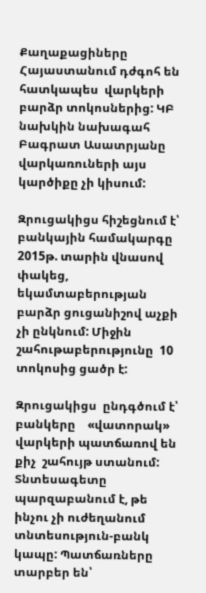Քաղաքացիները Հայաստանում դժգոհ են հատկապես  վարկերի  բարձր տոկոսներից: ԿԲ նախկին նախագահ Բագրատ Ասատրյանը  վարկառուների այս  կարծիքը չի կիսում:

Զրուցակիցս հիշեցնում է՝ բանկային համակարգը 2015թ. տարին վնասով փակեց, եկամտաբերության բարձր ցուցանիշով աչքի չի ընկնում: Միջին շահութաբերությունը  10 տոկոսից ցածր է:

Զրուցակիցս  ընդգծում է՝ բանկերը    «վատորակ»  վարկերի պատճառով են   քիչ  շահույթ ստանում: Տնտեսագետը պարզաբանում է, թե ինչու չի ուժեղանում տնտեսություն-բանկ կապը: Պատճառները տարբեր են՝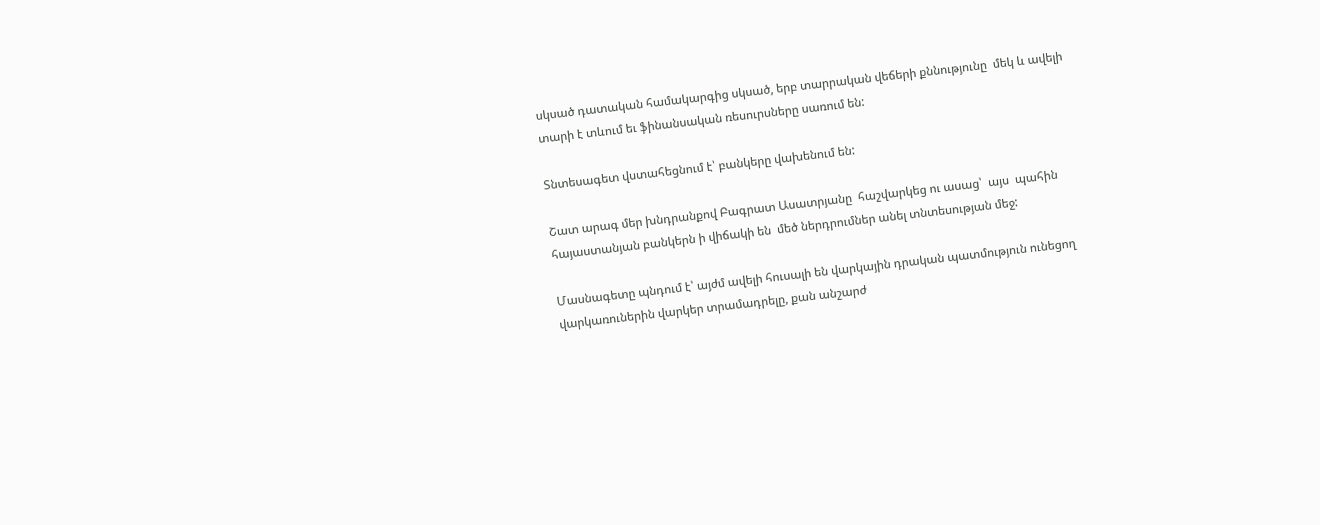սկսած դատական համակարգից սկսած, երբ տարրական վեճերի քննությունը  մեկ և ավելի տարի է տևում եւ ֆինանսական ռեսուրսները սառում են:

Տնտեսագետ վստահեցնում է՝ բանկերը վախենում են:

Շատ արագ մեր խնդրանքով Բագրատ Ասատրյանը  հաշվարկեց ու ասաց՝  այս  պահին հայաստանյան բանկերն ի վիճակի են  մեծ ներդրումներ անել տնտեսության մեջ:

Մասնագետը պնդում է՝ այժմ ավելի հուսալի են վարկային դրական պատմություն ունեցող վարկառուներին վարկեր տրամադրելը, քան անշարժ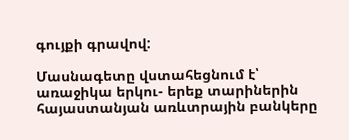գույքի գրավով:

Մասնագետը վստահեցնում է՝ առաջիկա երկու- երեք տարիներին հայաստանյան առևտրային բանկերը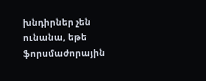խնդիրներ չեն ունանա, եթե ֆորսմաժորային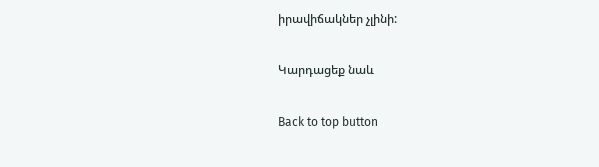իրավիճակներ չլինի:

Կարդացեք նաև

Back to top button